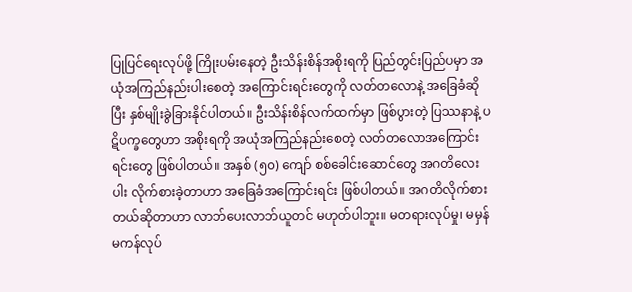ပြုပြင်ရေးလုပ်ဖို့ ကြိုးပမ်းနေတဲ့ ဦးသိန်းစိန်အစိုးရကို ပြည်တွင်းပြည်ပမှာ အယုံအကြည်နည်းပါးစေတဲ့ အကြောင်းရင်းတွေကို လတ်တလောနဲ့ အခြေခံဆိုပြီး နှစ်မျိုးခွဲခြားနိုင်ပါတယ်။ ဦးသိန်းစိန်လက်ထက်မှာ ဖြစ်ပွားတဲ့ ပြဿနာနဲ့ ပဋိပက္ခတွေဟာ အစိုးရကို အယုံအကြည်နည်းစေတဲ့ လတ်တလောအကြောင်းရင်းတွေ ဖြစ်ပါတယ်။ အနှစ် (၅၀) ကျော် စစ်ခေါင်းဆောင်တွေ အဂတိလေးပါး လိုက်စားခဲ့တာဟာ အခြေခံအကြောင်းရင်း ဖြစ်ပါတယ်။ အဂတိလိုက်စားတယ်ဆိုတာဟာ လာဘ်ပေးလာဘ်ယူတင် မဟုတ်ပါဘူး။ မတရားလုပ်မှု၊ မမှန်မကန်လုပ်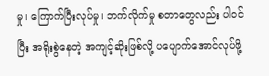မှု၊ ကြောက်ပြီးလုပ်မှု၊ ဘက်လိုက်မှု စတာတွေလည်း ပါဝင်ပြီး အရိုးစွဲနေတဲ့ အကျင့်ဆိုးဖြစ်လို့ ပပျောက်အောင်လုပ်ဖို့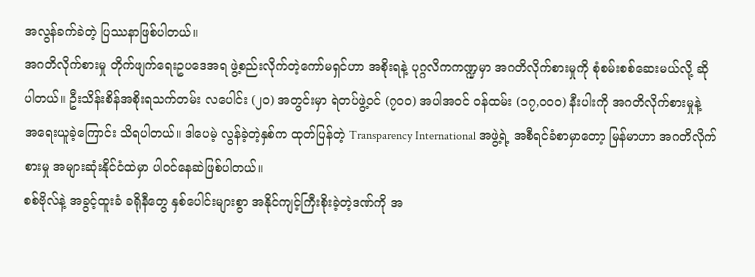အလွန်ခက်ခဲတဲ့ ပြဿနာဖြစ်ပါတယ်။
အဂတိလိုက်စားမှု တိုက်ဖျက်ရေးဥပဒေအရ ဖွဲ့စည်းလိုက်တဲ့ကော်မရှင်ဟာ အစိုးရနဲ့ ပုဂ္ဂလိကကဏ္ဍမှာ အဂတိလိုက်စားမှုကို စုံစမ်းစစ်ဆေးမယ်လို့ ဆိုပါတယ်။ ဦးသိန်းစိန်အစိုးရသက်တမ်း လပေါင်း (၂၀) အတွင်းမှာ ရဲတပ်ဖွဲ့ဝင် (၇၀၀) အပါအဝင် ဝန်ထမ်း (၁၇,၀၀၀) နီးပါးကို အဂတိလိုက်စားမှုနဲ့ အရေးယူခဲ့ကြောင်း သိရပါတယ်။ ဒါပေမဲ့ လွန်ခဲ့တဲ့နှစ်က ထုတ်ပြန်တဲ့ Transparency International အဖွဲ့ရဲ့ အစီရင်ခံစာမှာတော့ မြန်မာဟာ အဂတိလိုက်စားမှု အများဆုံးနိုင်ငံထဲမှာ ပါဝင်နေဆဲဖြစ်ပါတယ်။
စစ်ဗိုလ်နဲ့ အခွင့်ထူးခံ ခရိုနီတွေ နှစ်ပေါင်းများစွာ အနိုင်ကျင့်ကြီးစိုးခဲ့တဲ့ဒဏ်ကို အ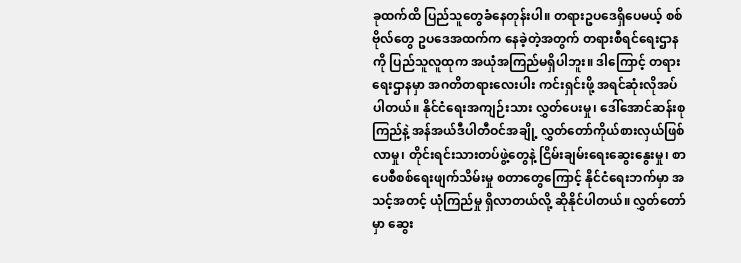ခုထက်ထိ ပြည်သူတွေခံနေတုန်းပါ။ တရားဥပဒေရှိပေမယ့် စစ်ဗိုလ်တွေ ဥပဒေအထက်က နေခဲ့တဲ့အတွက် တရားစီရင်ရေးဌာနကို ပြည်သူလူထုက အယုံအကြည်မရှိပါဘူး။ ဒါကြောင့် တရားရေးဌာနမှာ အဂတိတရားလေးပါး ကင်းရှင်းဖို့ အရင်ဆုံးလိုအပ်ပါတယ်။ နိုင်ငံရေးအကျဉ်းသား လွှတ်ပေးမှု၊ ဒေါ်အောင်ဆန်းစုကြည်နဲ့ အန်အယ်ဒီပါတီဝင်အချို့ လွှတ်တော်ကိုယ်စားလှယ်ဖြစ်လာမှု၊ တိုင်းရင်းသားတပ်ဖွဲ့တွေနဲ့ ငြိမ်းချမ်းရေးဆွေးနွေးမှု၊ စာပေစီစစ်ရေးဖျက်သိမ်းမှု စတာတွေကြောင့် နိုင်ငံရေးဘက်မှာ အသင့်အတင့် ယုံကြည်မှု ရှိလာတယ်လို့ ဆိုနိုင်ပါတယ်။ လွှတ်တော်မှာ ဆွေး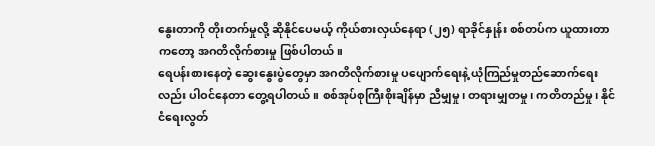နွေးတာကို တိုးတက်မှုလို့ ဆိုနိုင်ပေမယ့် ကိုယ်စားလှယ်နေရာ (၂၅) ရာခိုင်နှုန်း စစ်တပ်က ယူထားတာကတော့ အဂတိလိုက်စားမှု ဖြစ်ပါတယ်။
ရေပန်းစားနေတဲ့ ဆွေးနွေးပွဲတွေမှာ အဂတိလိုက်စားမှု ပပျောက်ရေးနဲ့ ယုံကြည်မှုတည်ဆောက်ရေးလည်း ပါဝင်နေတာ တွေ့ရပါတယ်။ စစ်အုပ်စုကြီးစိုးချိန်မှာ ညီမျှမှု၊ တရားမျှတမှု၊ ကတိတည်မှု၊ နိုင်ငံရေးလွတ်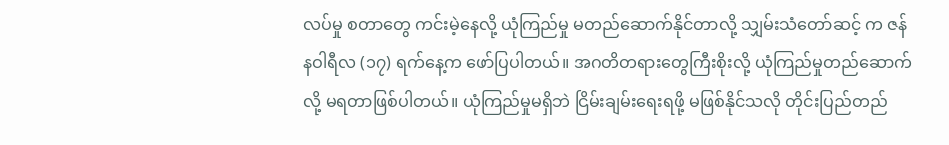လပ်မှု စတာတွေ ကင်းမဲ့နေလို့ ယုံကြည်မှု မတည်ဆောက်နိုင်တာလို့ သျှမ်းသံတော်ဆင့် က ဇန်နဝါရီလ (၁၇) ရက်နေ့က ဖော်ပြပါတယ်။ အဂတိတရားတွေကြီးစိုးလို့ ယုံကြည်မှုတည်ဆောက်လို့ မရတာဖြစ်ပါတယ်။ ယုံကြည်မှုမရှိဘဲ ငြိမ်းချမ်းရေးရဖို့ မဖြစ်နိုင်သလို တိုင်းပြည်တည်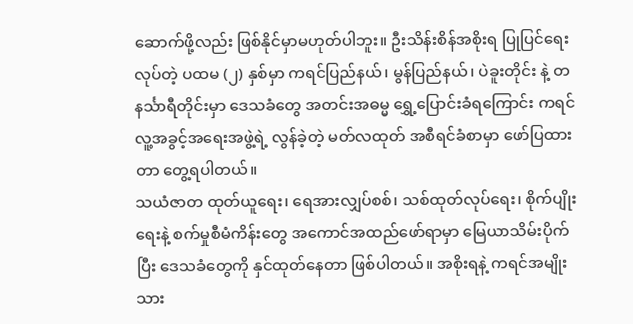ဆောက်ဖို့လည်း ဖြစ်နိုင်မှာမဟုတ်ပါဘူး။ ဦးသိန်းစိန်အစိုးရ ပြုပြင်ရေးလုပ်တဲ့ ပထမ (၂) နှစ်မှာ ကရင်ပြည်နယ်၊ မွန်ပြည်နယ်၊ ပဲခူးတိုင်း နဲ့ တနင်္သာရီတိုင်းမှာ ဒေသခံတွေ အတင်းအဓမ္မ ရွှေ့ပြောင်းခံရကြောင်း ကရင်လူ့အခွင့်အရေးအဖွဲ့ရဲ့ လွန်ခဲ့တဲ့ မတ်လထုတ် အစီရင်ခံစာမှာ ဖော်ပြထားတာ တွေ့ရပါတယ်။
သယံဇာတ ထုတ်ယူရေး၊ ရေအားလျှပ်စစ်၊ သစ်ထုတ်လုပ်ရေး၊ စိုက်ပျိုးရေးနဲ့ စက်မှုစီမံကိန်းတွေ အကောင်အထည်ဖော်ရာမှာ မြေယာသိမ်းပိုက်ပြီး ဒေသခံတွေကို နှင်ထုတ်နေတာ ဖြစ်ပါတယ်။ အစိုးရနဲ့ ကရင်အမျိုးသား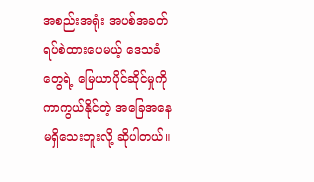အစည်းအရုံး အပစ်အခတ်ရပ်စဲထားပေမယ့် ဒေသခံတွေရဲ့ မြေယာပိုင်ဆိုင်မှုကို ကာကွယ်နိုင်တဲ့ အခြေအနေမရှိသေးဘူးလို့ ဆိုပါတယ်။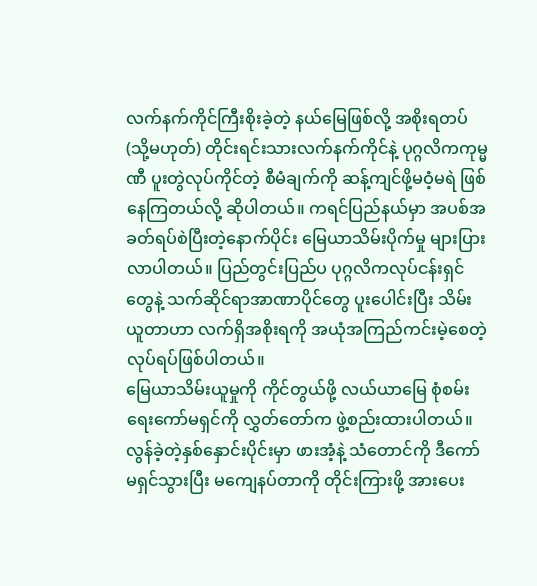လက်နက်ကိုင်ကြီးစိုးခဲ့တဲ့ နယ်မြေဖြစ်လို့ အစိုးရတပ် (သို့မဟုတ်) တိုင်းရင်းသားလက်နက်ကိုင်နဲ့ ပုဂ္ဂလိကကုမ္မဏီ ပူးတွဲလုပ်ကိုင်တဲ့ စီမံချက်ကို ဆန့်ကျင်ဖို့မဝံ့မရဲ ဖြစ်နေကြတယ်လို့ ဆိုပါတယ်။ ကရင်ပြည်နယ်မှာ အပစ်အခတ်ရပ်စဲပြီးတဲ့နောက်ပိုင်း မြေယာသိမ်းပိုက်မှု များပြားလာပါတယ်။ ပြည်တွင်းပြည်ပ ပုဂ္ဂလိကလုပ်ငန်းရှင်တွေနဲ့ သက်ဆိုင်ရာအာဏာပိုင်တွေ ပူးပေါင်းပြီး သိမ်းယူတာဟာ လက်ရှိအစိုးရကို အယုံအကြည်ကင်းမဲ့စေတဲ့ လုပ်ရပ်ဖြစ်ပါတယ်။
မြေယာသိမ်းယူမှုကို ကိုင်တွယ်ဖို့ လယ်ယာမြေ စုံစမ်းရေးကော်မရှင်ကို လွှတ်တော်က ဖွဲ့စည်းထားပါတယ်။ လွန်ခဲ့တဲ့နှစ်နှောင်းပိုင်းမှာ ဖားအံ့နဲ့ သံတောင်ကို ဒီကော်မရှင်သွားပြီး မကျေနပ်တာကို တိုင်းကြားဖို့ အားပေး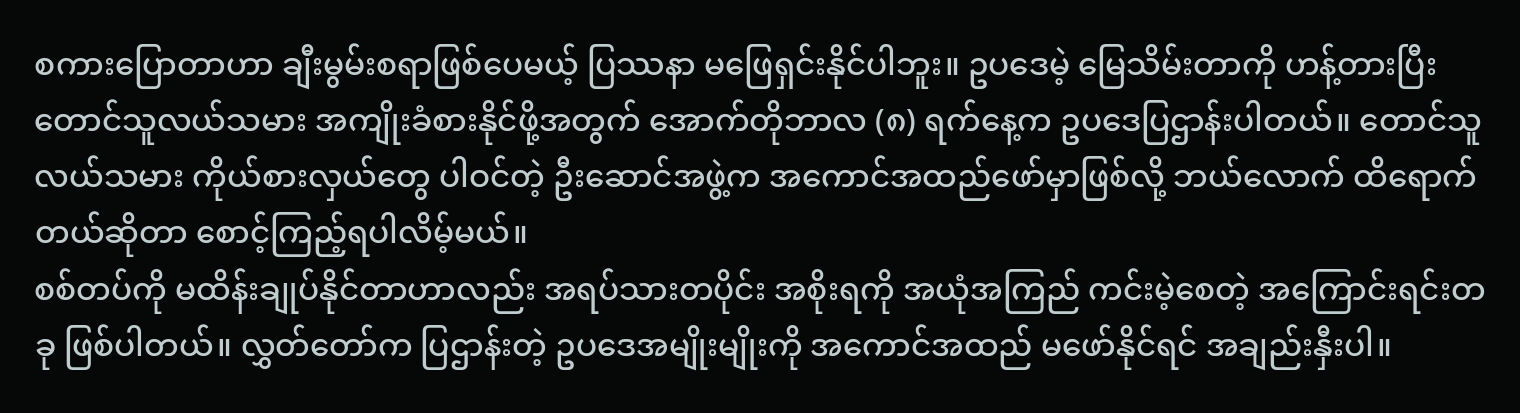စကားပြောတာဟာ ချီးမွမ်းစရာဖြစ်ပေမယ့် ပြဿနာ မဖြေရှင်းနိုင်ပါဘူး။ ဥပဒေမဲ့ မြေသိမ်းတာကို ဟန့်တားပြီး တောင်သူလယ်သမား အကျိုးခံစားနိုင်ဖို့အတွက် အောက်တိုဘာလ (၈) ရက်နေ့က ဥပဒေပြဌာန်းပါတယ်။ တောင်သူလယ်သမား ကိုယ်စားလှယ်တွေ ပါဝင်တဲ့ ဦးဆောင်အဖွဲ့က အကောင်အထည်ဖော်မှာဖြစ်လို့ ဘယ်လောက် ထိရောက်တယ်ဆိုတာ စောင့်ကြည့်ရပါလိမ့်မယ်။
စစ်တပ်ကို မထိန်းချုပ်နိုင်တာဟာလည်း အရပ်သားတပိုင်း အစိုးရကို အယုံအကြည် ကင်းမဲ့စေတဲ့ အကြောင်းရင်းတခု ဖြစ်ပါတယ်။ လွှတ်တော်က ပြဌာန်းတဲ့ ဥပဒေအမျိုးမျိုးကို အကောင်အထည် မဖော်နိုင်ရင် အချည်းနှီးပါ။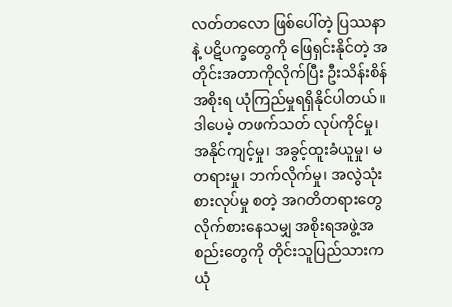လတ်တလော ဖြစ်ပေါ်တဲ့ ပြဿနာနဲ့ ပဋိပက္ခတွေကို ဖြေရှင်းနိုင်တဲ့ အတိုင်းအတာကိုလိုက်ပြီး ဦးသိန်းစိန်အစိုးရ ယုံကြည်မှုရရှိနိုင်ပါတယ်။ ဒါပေမဲ့ တဖက်သတ် လုပ်ကိုင်မှု၊ အနိုင်ကျင့်မှု၊ အခွင့်ထူးခံယူမှု၊ မတရားမှု၊ ဘက်လိုက်မှု၊ အလွဲသုံးစားလုပ်မှု စတဲ့ အဂတိတရားတွေ လိုက်စားနေသမျှ အစိုးရအဖွဲ့အစည်းတွေကို တိုင်းသူပြည်သားက ယုံ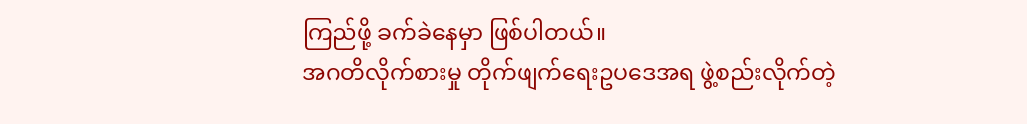ကြည်ဖို့ ခက်ခဲနေမှာ ဖြစ်ပါတယ်။
အဂတိလိုက်စားမှု တိုက်ဖျက်ရေးဥပဒေအရ ဖွဲ့စည်းလိုက်တဲ့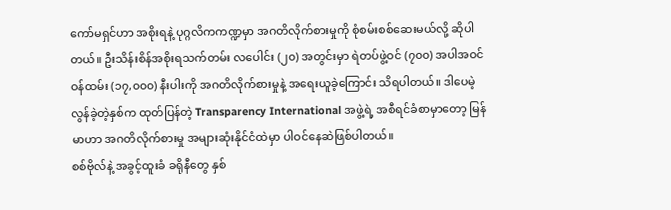ကော်မရှင်ဟာ အစိုးရနဲ့ ပုဂ္ဂလိကကဏ္ဍမှာ အဂတိလိုက်စားမှုကို စုံစမ်းစစ်ဆေးမယ်လို့ ဆိုပါတယ်။ ဦးသိန်းစိန်အစိုးရသက်တမ်း လပေါင်း (၂၀) အတွင်းမှာ ရဲတပ်ဖွဲ့ဝင် (၇၀၀) အပါအဝင် ဝန်ထမ်း (၁၇,၀၀၀) နီးပါးကို အဂတိလိုက်စားမှုနဲ့ အရေးယူခဲ့ကြောင်း သိရပါတယ်။ ဒါပေမဲ့ လွန်ခဲ့တဲ့နှစ်က ထုတ်ပြန်တဲ့ Transparency International အဖွဲ့ရဲ့ အစီရင်ခံစာမှာတော့ မြန်မာဟာ အဂတိလိုက်စားမှု အများဆုံးနိုင်ငံထဲမှာ ပါဝင်နေဆဲဖြစ်ပါတယ်။
စစ်ဗိုလ်နဲ့ အခွင့်ထူးခံ ခရိုနီတွေ နှစ်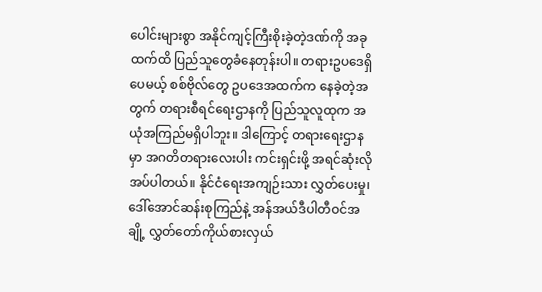ပေါင်းများစွာ အနိုင်ကျင့်ကြီးစိုးခဲ့တဲ့ဒဏ်ကို အခုထက်ထိ ပြည်သူတွေခံနေတုန်းပါ။ တရားဥပဒေရှိပေမယ့် စစ်ဗိုလ်တွေ ဥပဒေအထက်က နေခဲ့တဲ့အတွက် တရားစီရင်ရေးဌာနကို ပြည်သူလူထုက အယုံအကြည်မရှိပါဘူး။ ဒါကြောင့် တရားရေးဌာနမှာ အဂတိတရားလေးပါး ကင်းရှင်းဖို့ အရင်ဆုံးလိုအပ်ပါတယ်။ နိုင်ငံရေးအကျဉ်းသား လွှတ်ပေးမှု၊ ဒေါ်အောင်ဆန်းစုကြည်နဲ့ အန်အယ်ဒီပါတီဝင်အချို့ လွှတ်တော်ကိုယ်စားလှယ်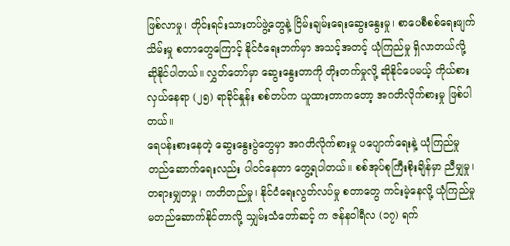ဖြစ်လာမှု၊ တိုင်းရင်းသားတပ်ဖွဲ့တွေနဲ့ ငြိမ်းချမ်းရေးဆွေးနွေးမှု၊ စာပေစီစစ်ရေးဖျက်သိမ်းမှု စတာတွေကြောင့် နိုင်ငံရေးဘက်မှာ အသင့်အတင့် ယုံကြည်မှု ရှိလာတယ်လို့ ဆိုနိုင်ပါတယ်။ လွှတ်တော်မှာ ဆွေးနွေးတာကို တိုးတက်မှုလို့ ဆိုနိုင်ပေမယ့် ကိုယ်စားလှယ်နေရာ (၂၅) ရာခိုင်နှုန်း စစ်တပ်က ယူထားတာကတော့ အဂတိလိုက်စားမှု ဖြစ်ပါတယ်။
ရေပန်းစားနေတဲ့ ဆွေးနွေးပွဲတွေမှာ အဂတိလိုက်စားမှု ပပျောက်ရေးနဲ့ ယုံကြည်မှုတည်ဆောက်ရေးလည်း ပါဝင်နေတာ တွေ့ရပါတယ်။ စစ်အုပ်စုကြီးစိုးချိန်မှာ ညီမျှမှု၊ တရားမျှတမှု၊ ကတိတည်မှု၊ နိုင်ငံရေးလွတ်လပ်မှု စတာတွေ ကင်းမဲ့နေလို့ ယုံကြည်မှု မတည်ဆောက်နိုင်တာလို့ သျှမ်းသံတော်ဆင့် က ဇန်နဝါရီလ (၁၇) ရက်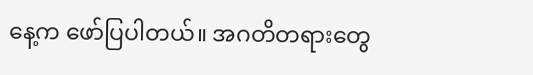နေ့က ဖော်ပြပါတယ်။ အဂတိတရားတွေ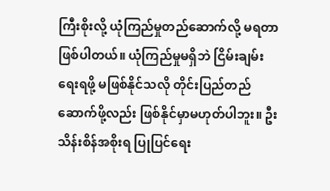ကြီးစိုးလို့ ယုံကြည်မှုတည်ဆောက်လို့ မရတာဖြစ်ပါတယ်။ ယုံကြည်မှုမရှိဘဲ ငြိမ်းချမ်းရေးရဖို့ မဖြစ်နိုင်သလို တိုင်းပြည်တည်ဆောက်ဖို့လည်း ဖြစ်နိုင်မှာမဟုတ်ပါဘူး။ ဦးသိန်းစိန်အစိုးရ ပြုပြင်ရေး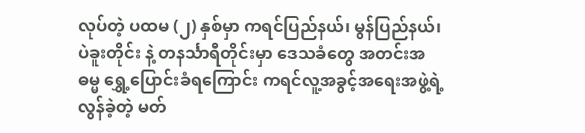လုပ်တဲ့ ပထမ (၂) နှစ်မှာ ကရင်ပြည်နယ်၊ မွန်ပြည်နယ်၊ ပဲခူးတိုင်း နဲ့ တနင်္သာရီတိုင်းမှာ ဒေသခံတွေ အတင်းအဓမ္မ ရွှေ့ပြောင်းခံရကြောင်း ကရင်လူ့အခွင့်အရေးအဖွဲ့ရဲ့ လွန်ခဲ့တဲ့ မတ်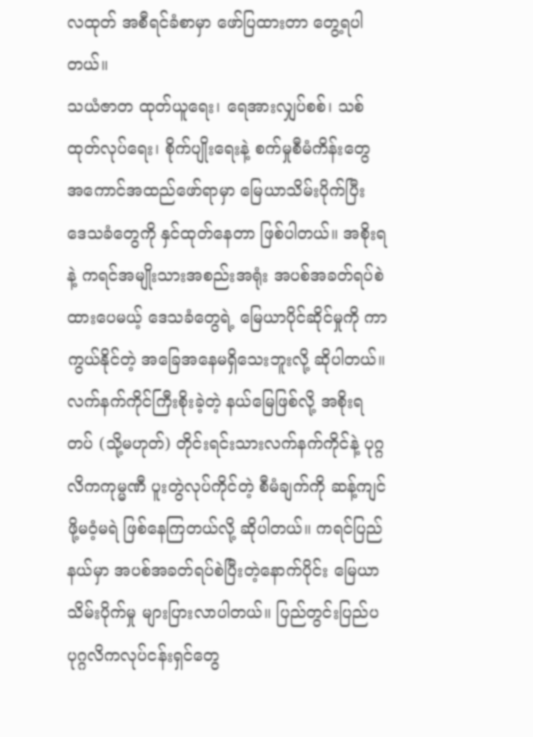လထုတ် အစီရင်ခံစာမှာ ဖော်ပြထားတာ တွေ့ရပါတယ်။
သယံဇာတ ထုတ်ယူရေး၊ ရေအားလျှပ်စစ်၊ သစ်ထုတ်လုပ်ရေး၊ စိုက်ပျိုးရေးနဲ့ စက်မှုစီမံကိန်းတွေ အကောင်အထည်ဖော်ရာမှာ မြေယာသိမ်းပိုက်ပြီး ဒေသခံတွေကို နှင်ထုတ်နေတာ ဖြစ်ပါတယ်။ အစိုးရနဲ့ ကရင်အမျိုးသားအစည်းအရုံး အပစ်အခတ်ရပ်စဲထားပေမယ့် ဒေသခံတွေရဲ့ မြေယာပိုင်ဆိုင်မှုကို ကာကွယ်နိုင်တဲ့ အခြေအနေမရှိသေးဘူးလို့ ဆိုပါတယ်။ လက်နက်ကိုင်ကြီးစိုးခဲ့တဲ့ နယ်မြေဖြစ်လို့ အစိုးရတပ် (သို့မဟုတ်) တိုင်းရင်းသားလက်နက်ကိုင်နဲ့ ပုဂ္ဂလိကကုမ္မဏီ ပူးတွဲလုပ်ကိုင်တဲ့ စီမံချက်ကို ဆန့်ကျင်ဖို့မဝံ့မရဲ ဖြစ်နေကြတယ်လို့ ဆိုပါတယ်။ ကရင်ပြည်နယ်မှာ အပစ်အခတ်ရပ်စဲပြီးတဲ့နောက်ပိုင်း မြေယာသိမ်းပိုက်မှု များပြားလာပါတယ်။ ပြည်တွင်းပြည်ပ ပုဂ္ဂလိကလုပ်ငန်းရှင်တွေ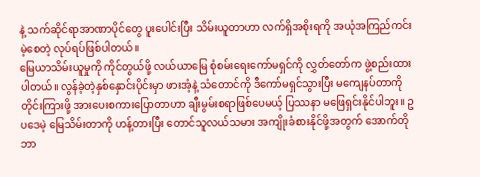နဲ့ သက်ဆိုင်ရာအာဏာပိုင်တွေ ပူးပေါင်းပြီး သိမ်းယူတာဟာ လက်ရှိအစိုးရကို အယုံအကြည်ကင်းမဲ့စေတဲ့ လုပ်ရပ်ဖြစ်ပါတယ်။
မြေယာသိမ်းယူမှုကို ကိုင်တွယ်ဖို့ လယ်ယာမြေ စုံစမ်းရေးကော်မရှင်ကို လွှတ်တော်က ဖွဲ့စည်းထားပါတယ်။ လွန်ခဲ့တဲ့နှစ်နှောင်းပိုင်းမှာ ဖားအံ့နဲ့ သံတောင်ကို ဒီကော်မရှင်သွားပြီး မကျေနပ်တာကို တိုင်းကြားဖို့ အားပေးစကားပြောတာဟာ ချီးမွမ်းစရာဖြစ်ပေမယ့် ပြဿနာ မဖြေရှင်းနိုင်ပါဘူး။ ဥပဒေမဲ့ မြေသိမ်းတာကို ဟန့်တားပြီး တောင်သူလယ်သမား အကျိုးခံစားနိုင်ဖို့အတွက် အောက်တိုဘာ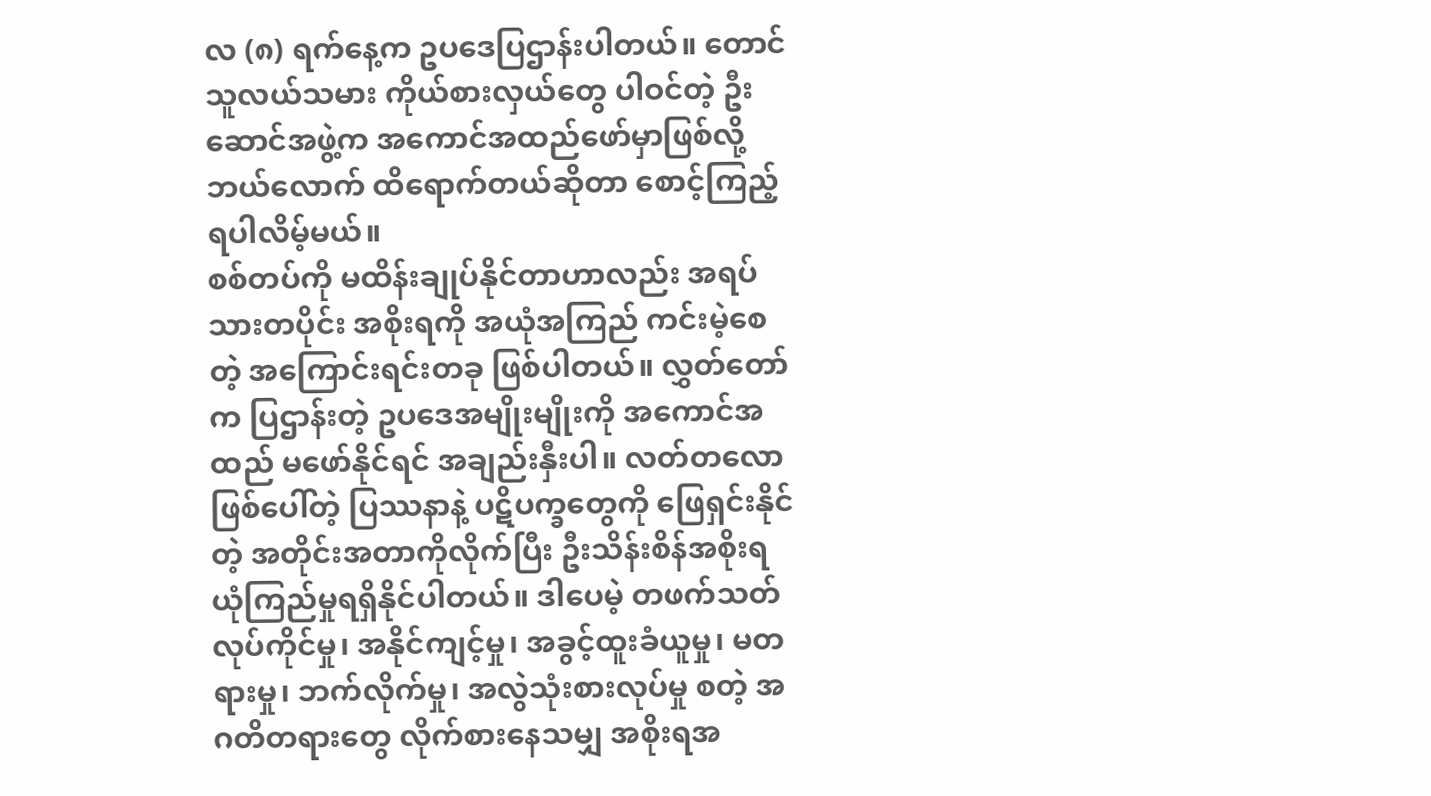လ (၈) ရက်နေ့က ဥပဒေပြဌာန်းပါတယ်။ တောင်သူလယ်သမား ကိုယ်စားလှယ်တွေ ပါဝင်တဲ့ ဦးဆောင်အဖွဲ့က အကောင်အထည်ဖော်မှာဖြစ်လို့ ဘယ်လောက် ထိရောက်တယ်ဆိုတာ စောင့်ကြည့်ရပါလိမ့်မယ်။
စစ်တပ်ကို မထိန်းချုပ်နိုင်တာဟာလည်း အရပ်သားတပိုင်း အစိုးရကို အယုံအကြည် ကင်းမဲ့စေတဲ့ အကြောင်းရင်းတခု ဖြစ်ပါတယ်။ လွှတ်တော်က ပြဌာန်းတဲ့ ဥပဒေအမျိုးမျိုးကို အကောင်အထည် မဖော်နိုင်ရင် အချည်းနှီးပါ။ လတ်တလော ဖြစ်ပေါ်တဲ့ ပြဿနာနဲ့ ပဋိပက္ခတွေကို ဖြေရှင်းနိုင်တဲ့ အတိုင်းအတာကိုလိုက်ပြီး ဦးသိန်းစိန်အစိုးရ ယုံကြည်မှုရရှိနိုင်ပါတယ်။ ဒါပေမဲ့ တဖက်သတ် လုပ်ကိုင်မှု၊ အနိုင်ကျင့်မှု၊ အခွင့်ထူးခံယူမှု၊ မတရားမှု၊ ဘက်လိုက်မှု၊ အလွဲသုံးစားလုပ်မှု စတဲ့ အဂတိတရားတွေ လိုက်စားနေသမျှ အစိုးရအ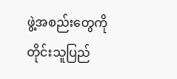ဖွဲ့အစည်းတွေကို တိုင်းသူပြည်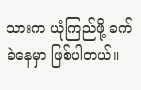သားက ယုံကြည်ဖို့ ခက်ခဲနေမှာ ဖြစ်ပါတယ်။